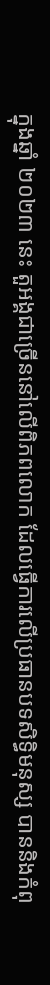ក្នុងឆ្នាំ ២០២៣ នេះ តួអង្គជាច្រើននៅលើពិភពលោក ដែលធ្វើការលើប្រធានបទសិទ្ធិមនុស្ស បាននិងកំពុ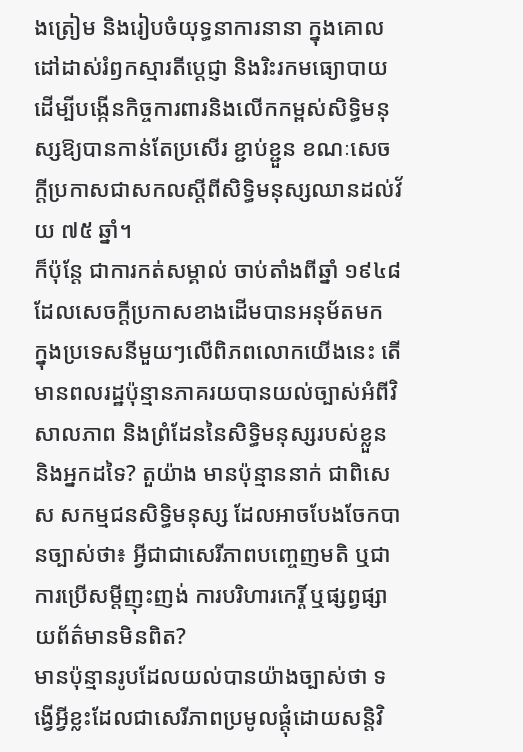ងត្រៀម និងរៀបចំយុទ្ធនាការនានា ក្នុងគោលដៅដាស់រំឭកស្មារតីប្ដេជ្ញា និងរិះរកមធ្យោបាយ ដើម្បីបង្កើនកិច្ចការពារនិងលើកកម្ពស់សិទ្ធិមនុស្សឱ្យបានកាន់តែប្រសើរ ខ្ជាប់ខ្ជួន ខណៈសេចក្ដីប្រកាសជាសកលស្ដីពីសិទ្ធិមនុស្សឈានដល់វ័យ ៧៥ ឆ្នាំ។
ក៏ប៉ុន្តែ ជាការកត់សម្គាល់ ចាប់តាំងពីឆ្នាំ ១៩៤៨ ដែលសេចក្ដីប្រកាសខាងដើមបានអនុម័តមក ក្នុងប្រទេសនីមួយៗលើពិភពលោកយើងនេះ តើមានពលរដ្ឋប៉ុន្មានភាគរយបានយល់ច្បាស់អំពីវិសាលភាព និងព្រំដែននៃសិទ្ធិមនុស្សរបស់ខ្លួន និងអ្នកដទៃ? តួយ៉ាង មានប៉ុន្មាននាក់ ជាពិសេស សកម្មជនសិទ្ធិមនុស្ស ដែលអាចបែងចែកបានច្បាស់ថា៖ អ្វីជាជាសេរីភាពបញ្ចេញមតិ ឬជាការប្រើសម្ដីញុះញង់ ការបរិហារកេរ្តិ៍ ឬផ្សព្វផ្សាយព័ត៌មានមិនពិត?
មានប៉ុន្មានរូបដែលយល់បានយ៉ាងច្បាស់ថា ទង្វើអ្វីខ្លះដែលជាសេរីភាពប្រមូលផ្ដុំដោយសន្តិវិ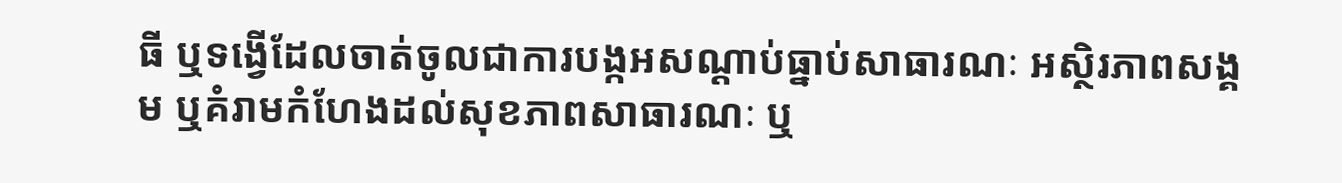ធី ឬទង្វើដែលចាត់ចូលជាការបង្កអសណ្ដាប់ធ្នាប់សាធារណៈ អស្ថិរភាពសង្គម ឬគំរាមកំហែងដល់សុខភាពសាធារណៈ ឬ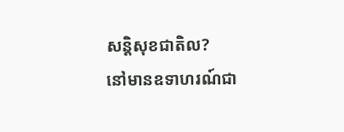សន្តិសុខជាតិល?
នៅមានឧទាហរណ៍ជា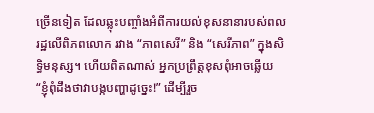ច្រើនទៀត ដែលឆ្លុះបញ្ចាំងអំពីការយល់ខុសនានារបស់ពលរដ្ឋលើពិភពលោក រវាង “ភាពសេរី” និង “សេរីភាព” ក្នុងសិទ្ធិមនុស្ស។ ហើយពិតណាស់ អ្នកប្រព្រឹត្តខុសពុំអាចឆ្លើយ “ខ្ញុំពុំដឹងថាវាបង្កបញ្ហាដូច្នេះ!” ដើម្បីរួច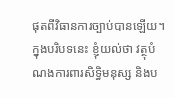ផុតពីវិធានការច្បាប់បានឡើយ។
ក្នុងបរិបទនេះ ខ្ញុំយល់ថា វត្ថុបំណងការពារសិទ្ធិមនុស្ស និងប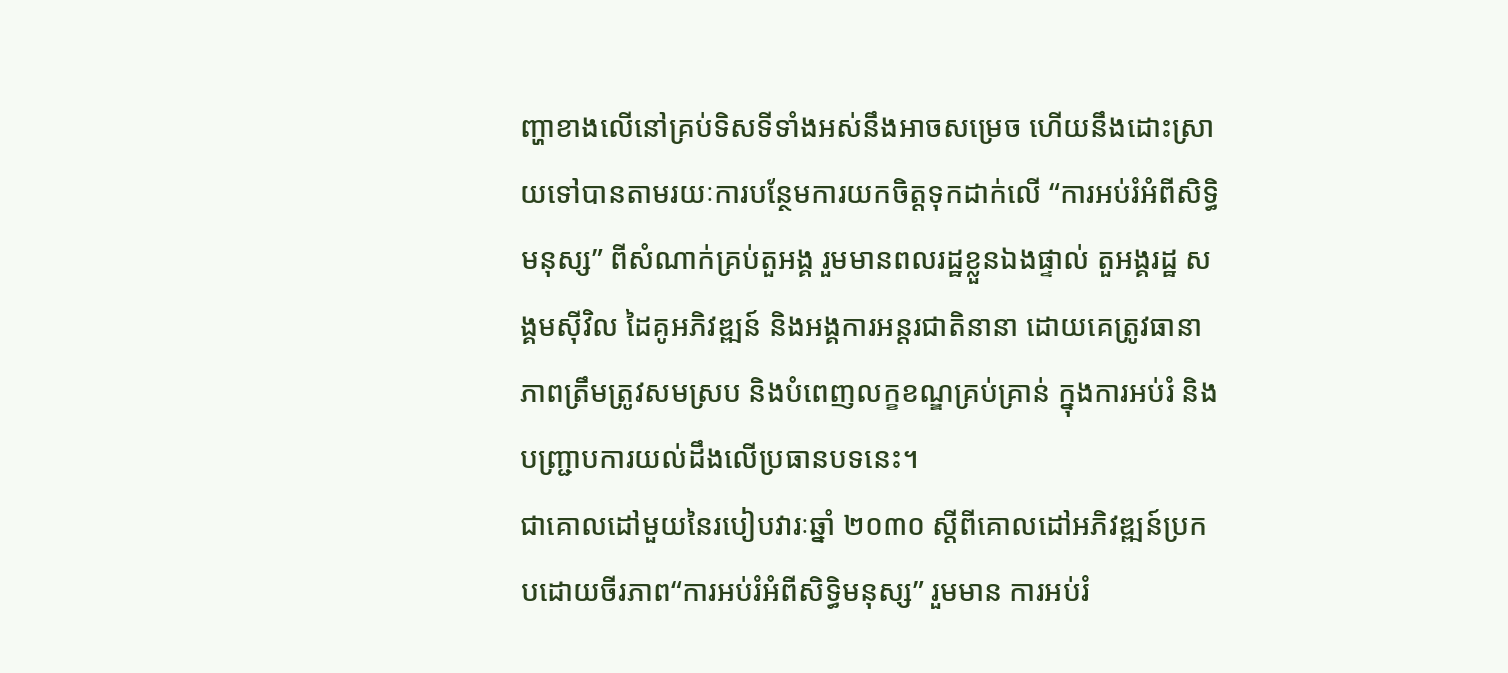ញ្ហាខាងលើនៅគ្រប់ទិសទីទាំងអស់នឹងអាចសម្រេច ហើយនឹងដោះស្រាយទៅបានតាមរយៈការបន្ថែមការយកចិត្តទុកដាក់លើ “ការអប់រំអំពីសិទ្ធិមនុស្ស” ពីសំណាក់គ្រប់តួអង្គ រួមមានពលរដ្ឋខ្លួនឯងផ្ទាល់ តួអង្គរដ្ឋ សង្គមស៊ីវិល ដៃគូអភិវឌ្ឍន៍ និងអង្គការអន្តរជាតិនានា ដោយគេត្រូវធានាភាពត្រឹមត្រូវសមស្រប និងបំពេញលក្ខខណ្ឌគ្រប់គ្រាន់ ក្នុងការអប់រំ និងបញ្ជ្រាបការយល់ដឹងលើប្រធានបទនេះ។
ជាគោលដៅមួយនៃរបៀបវារៈឆ្នាំ ២០៣០ ស្ដីពីគោលដៅអភិវឌ្ឍន៍ប្រកបដោយចីរភាព“ការអប់រំអំពីសិទ្ធិមនុស្ស” រួមមាន ការអប់រំ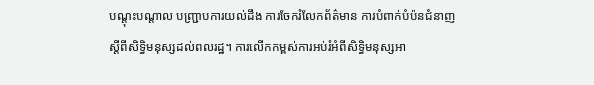បណ្ដុះបណ្ដាល បញ្ជ្រាបការយល់ដឹង ការចែករំលែកព័ត៌មាន ការបំពាក់បំប៉នជំនាញ ស្ដីពីសិទ្ធិមនុស្សដល់ពលរដ្ឋ។ ការលើកកម្ពស់ការអប់រំអំពីសិទ្ធិមនុស្សអា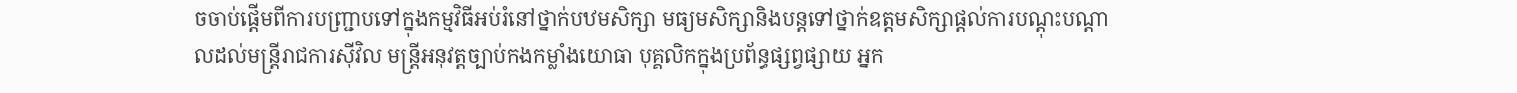ចចាប់ផ្ដើមពីការបញ្ជ្រាបទៅក្នុងកម្មវិធីអប់រំនៅថ្នាក់បឋមសិក្សា មធ្យមសិក្សានិងបន្តទៅថ្នាក់ឧត្តមសិក្សាផ្ដល់ការបណ្ដុះបណ្ដាលដល់មន្ត្រីរាជការស៊ីវិល មន្ត្រីអនុវត្តច្បាប់កងកម្លាំងយោធា បុគ្គលិកក្នុងប្រព័ន្ធផ្សព្វផ្សាយ អ្នក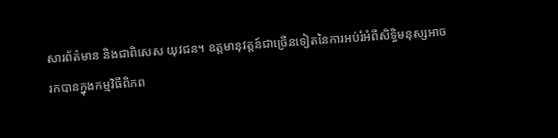សារព័ត៌មាន និងជាពិសេស យុវជន។ ឧត្តមានុវត្តន៍ជាច្រើនទៀតនៃការអប់រំអំពីសិទ្ធិមនុស្សអាចរកបានក្នុងកម្មវិធីពិភព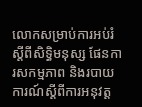លោកសម្រាប់ការអប់រំស្ដីពីសិទ្ធិមនុស្ស ផែនការសកម្មភាព និងរបាយការណ៍ស្ដីពីការអនុវត្ត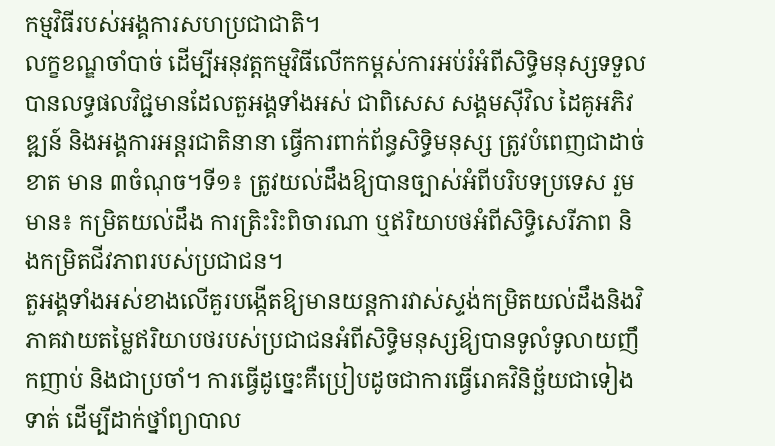កម្មវិធីរបស់អង្គការសហប្រជាជាតិ។
លក្ខខណ្ឌចាំបាច់ ដើម្បីអនុវត្តកម្មវិធីលើកកម្ពស់ការអប់រំអំពីសិទ្ធិមនុស្សទទួលបានលទ្ធផលវិជ្ជមានដែលតួអង្គទាំងអស់ ជាពិសេស សង្គមស៊ីវិល ដៃគូអភិវឌ្ឍន៍ និងអង្គការអន្តរជាតិនានា ធ្វើការពាក់ព័ន្ធសិទ្ធិមនុស្ស ត្រូវបំពេញជាដាច់ខាត មាន ៣ចំណុច។ទី១៖ ត្រូវយល់ដឹងឱ្យបានច្បាស់អំពីបរិបទប្រទេស រួមមាន៖ កម្រិតយល់ដឹង ការត្រិះរិះពិចារណា ឬឥរិយាបថអំពីសិទ្ធិសេរីភាព និងកម្រិតជីវភាពរបស់ប្រជាជន។
តួអង្គទាំងអស់ខាងលើគួរបង្កើតឱ្យមានយន្តការវាស់ស្ទង់កម្រិតយល់ដឹងនិងវិភាគវាយតម្លៃឥរិយាបថរបស់ប្រជាជនអំពីសិទ្ធិមនុស្សឱ្យបានទូលំទូលាយញឹកញាប់ និងជាប្រចាំ។ ការធ្វើដូច្នេះគឺប្រៀបដូចជាការធ្វើរោគវិនិច្ឆ័យជាទៀងទាត់ ដើម្បីដាក់ថ្នាំព្យាបាល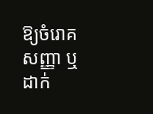ឱ្យចំរោគសញ្ញា ឬដាក់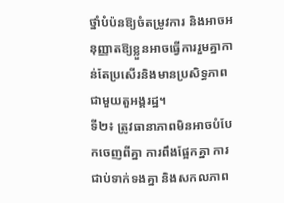ថ្នាំបំប៉នឱ្យចំតម្រូវការ និងអាចអនុញ្ញាតឱ្យខ្លួនអាចធ្វើការរួមគ្នាកាន់តែប្រសើរនិងមានប្រសិទ្ធភាពជាមួយតួអង្គរដ្ឋ។
ទី២៖ ត្រូវធានាភាពមិនអាចបំបែកចេញពីគ្នា ការពឹងផ្អែកគ្នា ការជាប់ទាក់ទងគ្នា និងសកលភាព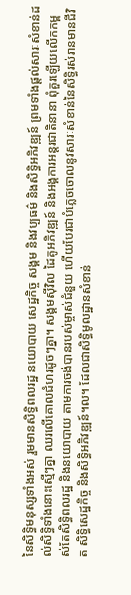នៃសិទ្ធិមនុស្សទាំងអស់ រួមមានសិទ្ធិពលរដ្ឋ នយោបាយ សេដ្ឋកិច្ច សង្គម និងវប្បធម៌ និងសិទ្ធិអភិវឌ្ឍន៍ ព្រមទាំងផ្ដល់សារៈសំខាន់ដល់សិទ្ធិទាំងនោះស្មើៗគ្នា ឈរលើគោលជំហរដូចៗគ្នា។ សង្គមស៊ីវិល ដៃគូអភិវឌ្ឍន៍ និងអង្គការអន្តរជាតិនានា ពុំគួរឡើយលើកកម្ពស់តែសិទ្ធិពលរដ្ឋ និងនយោបាយ តាមការចង់បានរបស់ម្ចាស់ជំនួយ ហើយបែរជាបំភ្លេចចោលនូវសារៈសំខាន់នៃសិទ្ធិរស់រានមានជីវិត សិទ្ធិសេដ្ឋកិច្ច និងសិទ្ធិអភិវឌ្ឍន៍។ល។ ដែលជាសិទ្ធិមូលដ្ឋានសំខាន់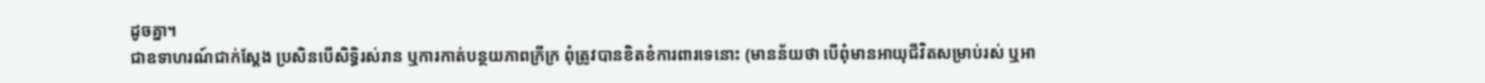ដូចគ្នា។
ជាឧទាហរណ៍ជាក់ស្ដែង ប្រសិនបើសិទ្ធិរស់រាន ឬការកាត់បន្ថយភាពក្រីក្រ ពុំត្រូវបានខិតខំការពារទេនោះ (មានន័យថា បើពុំមានអាយុជីវិតសម្រាប់រស់ ឬអា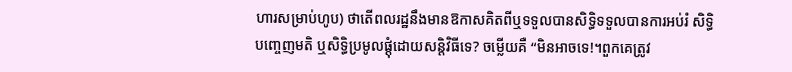ហារសម្រាប់ហូប) ថាតើពលរដ្ឋនឹងមានឱកាសគិតពីឬទទួលបានសិទ្ធិទទួលបានការអប់រំ សិទ្ធិបញ្ចេញមតិ ឬសិទ្ធិប្រមូលផ្ដុំដោយសន្តិវិធីទេ? ចម្លើយគឺ “មិនអាចទេ!។ពួកគេត្រូវ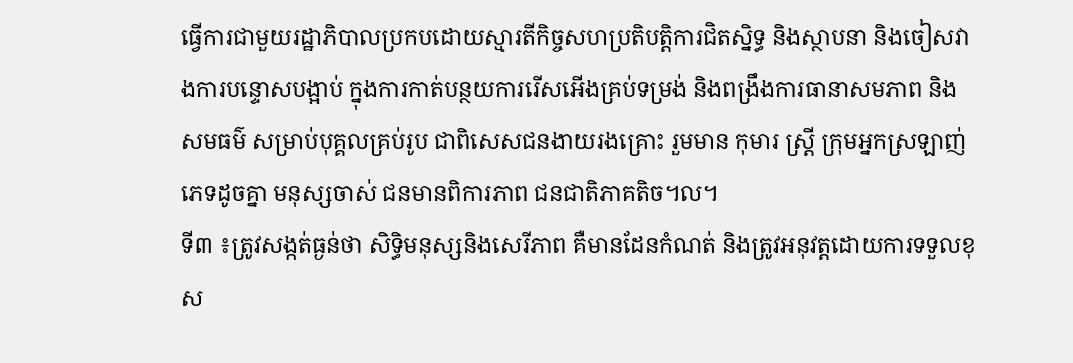ធ្វើការជាមួយរដ្ឋាភិបាលប្រកបដោយស្មារតីកិច្ចសហប្រតិបត្តិការជិតស្និទ្ធ និងស្ថាបនា និងចៀសវាងការបន្ទោសបង្អាប់ ក្នុងការកាត់បន្ថយការរើសអើងគ្រប់ទម្រង់ និងពង្រឹងការធានាសមភាព និងសមធម៌ សម្រាប់បុគ្គលគ្រប់រូប ជាពិសេសជនងាយរងគ្រោះ រួមមាន កុមារ ស្ត្រី ក្រុមអ្នកស្រឡាញ់ភេទដូចគ្នា មនុស្សចាស់ ជនមានពិការភាព ជនជាតិភាគតិច។ល។
ទី៣ ៖ត្រូវសង្កត់ធ្ងន់ថា សិទ្ធិមនុស្សនិងសេរីភាព គឺមានដែនកំណត់ និងត្រូវអនុវត្តដោយការទទួលខុស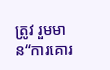ត្រូវ រួមមាន“ការគោរ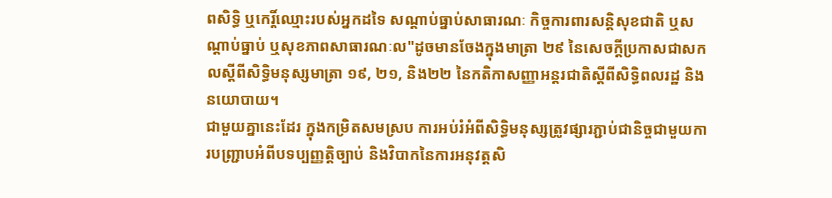ពសិទ្ធិ ឬកេរ្តិ៍ឈ្មោះរបស់អ្នកដទៃ សណ្ដាប់ធ្នាប់សាធារណៈ កិច្ចការពារសន្តិសុខជាតិ ឬសណ្ដាប់ធ្នាប់ ឬសុខភាពសាធារណៈល"ដូចមានចែងក្នុងមាត្រា ២៩ នៃសេចក្ដីប្រកាសជាសកលស្ដីពីសិទ្ធិមនុស្សមាត្រា ១៩, ២១, និង២២ នៃកតិកាសញ្ញាអន្តរជាតិស្ដីពីសិទ្ធិពលរដ្ឋ និងនយោបាយ។
ជាមួយគ្នានេះដែរ ក្នុងកម្រិតសមស្រប ការអប់រំអំពីសិទ្ធិមនុស្សត្រូវផ្សារភ្ជាប់ជានិច្ចជាមួយការបញ្ជ្រាបអំពីបទប្បញ្ញត្តិច្បាប់ និងវិបាកនៃការអនុវត្តសិ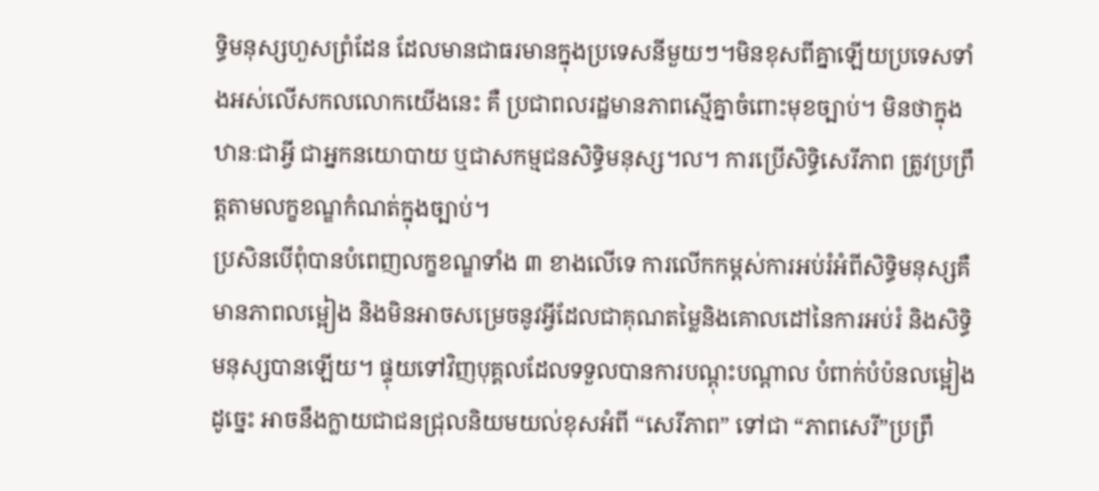ទ្ធិមនុស្សហួសព្រំដែន ដែលមានជាធរមានក្នុងប្រទេសនីមួយៗ។មិនខុសពីគ្នាឡើយប្រទេសទាំងអស់លើសកលលោកយើងនេះ គឺ ប្រជាពលរដ្ឋមានភាពស្មើគ្នាចំពោះមុខច្បាប់។ មិនថាក្នុងឋានៈជាអ្វី ជាអ្នកនយោបាយ ឬជាសកម្មជនសិទ្ធិមនុស្ស។ល។ ការប្រើសិទ្ធិសេរីភាព ត្រូវប្រព្រឹត្តតាមលក្ខខណ្ឌកំណត់ក្នុងច្បាប់។
ប្រសិនបើពុំបានបំពេញលក្ខខណ្ឌទាំង ៣ ខាងលើទេ ការលើកកម្ពស់ការអប់រំអំពីសិទ្ធិមនុស្សគឺមានភាពលម្អៀង និងមិនអាចសម្រេចនូវអ្វីដែលជាគុណតម្លៃនិងគោលដៅនៃការអប់រំ និងសិទ្ធិមនុស្សបានឡើយ។ ផ្ទុយទៅវិញបុគ្គលដែលទទួលបានការបណ្ដុះបណ្ដាល បំពាក់បំប៉នលម្អៀងដូច្នេះ អាចនឹងក្លាយជាជនជ្រុលនិយមយល់ខុសអំពី “សេរីភាព” ទៅជា “ភាពសេរី”ប្រព្រឹ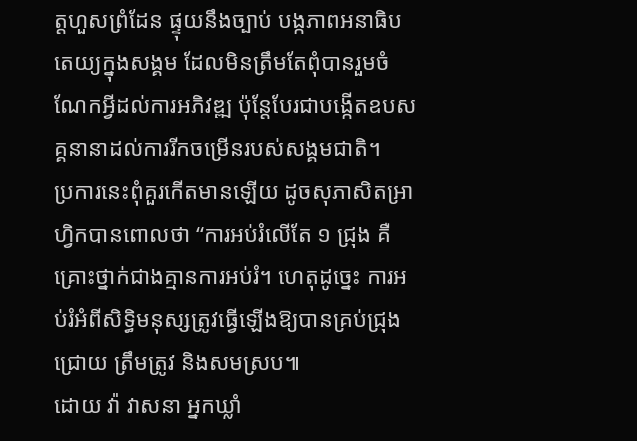ត្តហួសព្រំដែន ផ្ទុយនឹងច្បាប់ បង្កភាពអនាធិបតេយ្យក្នុងសង្គម ដែលមិនត្រឹមតែពុំបានរួមចំណែកអ្វីដល់ការអភិវឌ្ឍ ប៉ុន្តែបែរជាបង្កើតឧបសគ្គនានាដល់ការរីកចម្រើនរបស់សង្គមជាតិ។
ប្រការនេះពុំគួរកើតមានឡើយ ដូចសុភាសិតអ្រាហ្វិកបានពោលថា “ការអប់រំលើតែ ១ ជ្រុង គឺគ្រោះថ្នាក់ជាងគ្មានការអប់រំ។ ហេតុដូច្នេះ ការអប់រំអំពីសិទ្ធិមនុស្សត្រូវធ្វើឡើងឱ្យបានគ្រប់ជ្រុងជ្រោយ ត្រឹមត្រូវ និងសមស្រប៕
ដោយ វ៉ា វាសនា អ្នកឃ្លាំ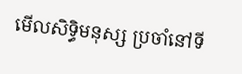មើលសិទ្ធិមនុស្ស ប្រចាំនៅទី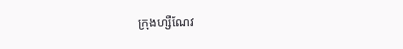ក្រុងហ្សឺណែវ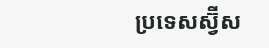ប្រទេសស្វ៊ីស